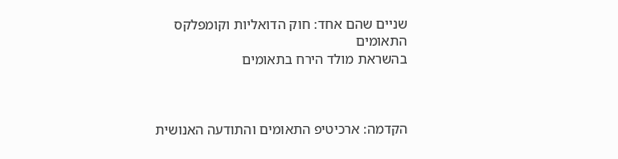שניים שהם אחד: חוק הדואליות וקומפלקס התאומים
בהשראת מולד הירח בתאומים



הקדמה: ארכיטיפ התאומים והתודעה האנושית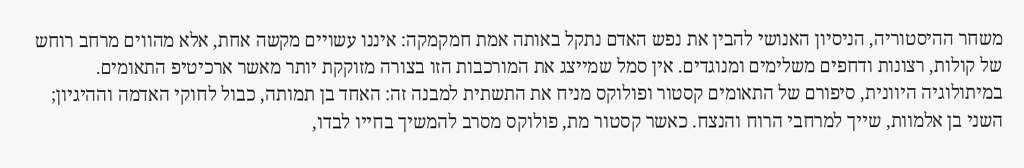משחר ההיסטוריה, הניסיון האנושי להבין את נפש האדם נתקל באותה אמת חמקמקה: איננו עשויים מקשה אחת, אלא מהווים מרחב רוחש של קולות, רצונות ודחפים משלימים ומנוגדים. אין סמל שמייצג את המורכבות הזו בצורה מזוקקת יותר מאשר ארכיטיפ התאומים.
במיתולוגיה היוונית, סיפורם של התאומים קסטור ופולוקס מניח את התשתית למבנה זה: האחד בן תמותה, כבול לחוקי האדמה וההיגיון; השני בן אלמוות, שייך למרחבי הרוח והנצח. כאשר קסטור מת, פולוקס מסרב להמשיך בחייו לבדו,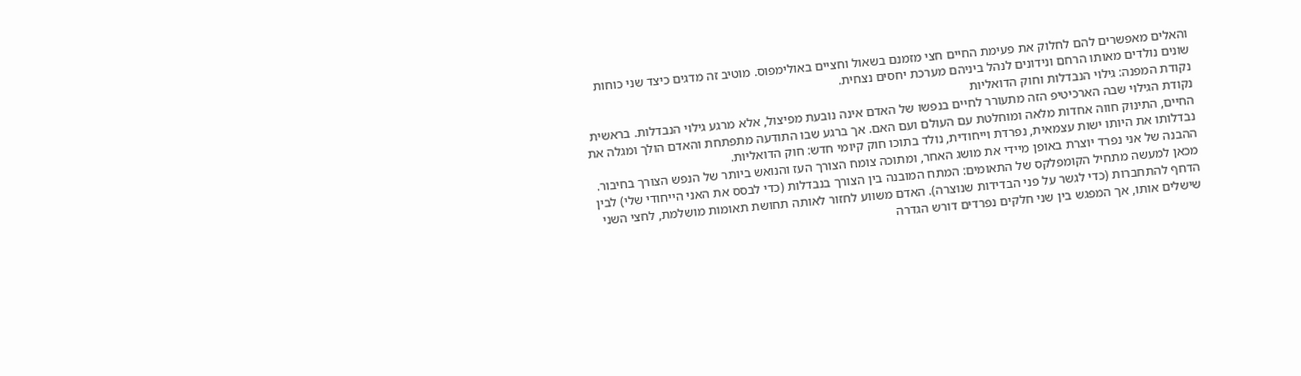והאלים מאפשרים להם לחלוק את פעימת החיים חצי מזמנם בשאול וחציים באולימפוס. מוטיב זה מדגים כיצד שני כוחות שונים נולדים מאותו הרחם ונידונים לנהל ביניהם מערכת יחסים נצחית.
נקודת המפנה: גילוי הנבדלות וחוק הדואליות
נקודת הגילוי שבה הארכיטיפ הזה מתעורר לחיים בנפשו של האדם אינה נובעת מפיצול, אלא מרגע גילוי הנבדלות. בראשית החיים, התינוק חווה אחדות מלאה ומוחלטת עם העולם ועם האם. אך ברגע שבו התודעה מתפתחת והאדם הולך ומגלה את נבדלותו את היותו ישות עצמאית, נפרדת וייחודית, נולד בתוכו חוק קיומי חדש: חוק הדואליות.
ההבנה של אני נפרד יוצרת באופן מיידי את מושג האחר, ומתוכה צומח הצורך העז והנואש ביותר של הנפש הצורך בחיבור.
מכאן למעשה מתחיל הקומפלקס של התאומים: המתח המובנה בין הצורך בנבדלות (כדי לבסס את האני הייחודי שלי) לבין הדחף להתחברות (כדי לגשר על פני הבדידות שנוצרה). האדם משווע לחזור לאותה תחושת תאומות מושלמת, לחצי השני שישלים אותו, אך המפגש בין שני חלקים נפרדים דורש הגדרה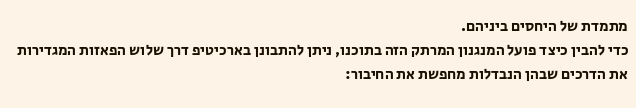מתמדת של היחסים ביניהם.
כדי להבין כיצד פועל המנגנון המרתק הזה בתוכנו, ניתן להתבונן בארכיטיפ דרך שלוש הפאזות המגדירות את הדרכים שבהן הנבדלות מחפשת את החיבור: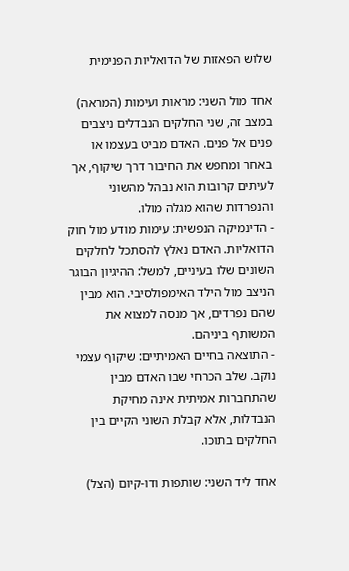שלוש הפאזות של הדואליות הפנימית

אחד מול השני: מראות ועימות (המראה)
במצב זה, שני החלקים הנבדלים ניצבים פנים אל פנים. האדם מביט בעצמו או באחר ומחפש את החיבור דרך שיקוף, אך לעיתים קרובות הוא נבהל מהשוני והנפרדות שהוא מגלה מולו.
- הדינמיקה הנפשית: עימות מודע מול חוק הדואליות. האדם נאלץ להסתכל לחלקים השונים שלו בעיניים, למשל: ההיגיון הבוגר הניצב מול הילד האימפולסיבי. הוא מבין שהם נפרדים, אך מנסה למצוא את המשותף ביניהם.
- התוצאה בחיים האמיתיים: שיקוף עצמי נוקב. שלב הכרחי שבו האדם מבין שהתחברות אמיתית אינה מחיקת הנבדלות, אלא קבלת השוני הקיים בין החלקים בתוכו.

אחד ליד השני: שותפות ודו-קיום (הצל)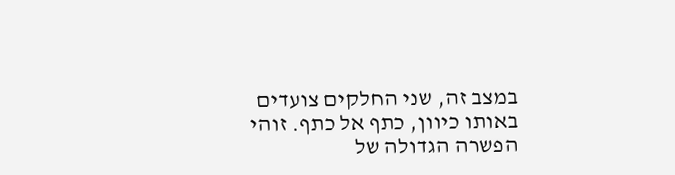במצב זה, שני החלקים צועדים באותו כיוון, כתף אל כתף. זוהי הפשרה הגדולה של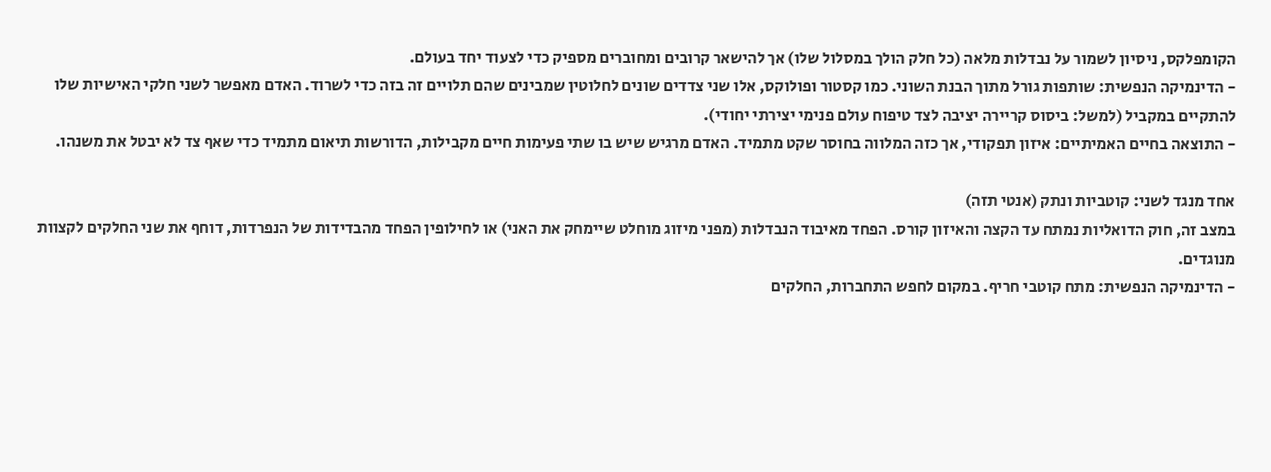הקומפלקס, ניסיון לשמור על נבדלות מלאה (כל חלק הולך במסלול שלו) אך להישאר קרובים ומחוברים מספיק כדי לצעוד יחד בעולם.
- הדינמיקה הנפשית: שותפות גורל מתוך הבנת השוני. כמו קסטור ופולוקס, אלו שני צדדים שונים לחלוטין שמבינים שהם תלויים זה בזה כדי לשרוד. האדם מאפשר לשני חלקי האישיות שלו להתקיים במקביל (למשל: ביסוס קריירה יציבה לצד טיפוח עולם פנימי יצירתי יחודי).
- התוצאה בחיים האמיתיים: איזון תפקודי, אך כזה המלווה בחוסר שקט מתמיד. האדם מרגיש שיש בו שתי פעימות חיים מקבילות, הדורשות תיאום מתמיד כדי שאף צד לא יבטל את משנהו.

אחד מנגד לשני: קוטביות ונתק (אנטי תזה)
במצב זה, חוק הדואליות נמתח עד הקצה והאיזון קורס. הפחד מאיבוד הנבדלות (מפני מיזוג מוחלט שיימחק את האני) או לחילופין הפחד מהבדידות של הנפרדות, דוחף את שני החלקים לקצוות מנוגדים.
- הדינמיקה הנפשית: מתח קוטבי חריף. במקום לחפש התחברות, החלקים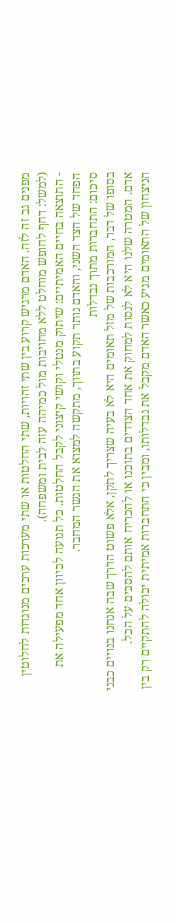מפנים גב זה לזה. האדם מרגיש קרוע בין שתי זהויות, שתי החלטות או שתי מערכות ערכים מנוגדות לחלוטין (למשל: דחף לחופש מוחלט ללא מחויבות מול כמיהה עזה לבית ומשפחה).
- התוצאה בחיים האמיתיים: שיתוק מנטלי וקושי קיצוני לקבל החלטות. כל תנועה לכיוון אחד מפעילה את הפחד של הצד השני, והאדם נותר תקוע בתווך, מתקשה למצוא את הגשר המחבר.
סיכום: התחברות מתוך נבדלות
בסופו של דבר, המורכבות של מזל תאומים היא לא בעיה שצריך לתקן, אלא פשוט הדרך שבה אנחנו בנויים כבני אדם. המטרה שלנו היא לא לנסות למחוק את אחד הצדדים בתוכנו או להכריח אותם להסכים על הכל.
הניצחון של התאומים מגיע כאשר האדם מקבל את נבדלותו, ומבין כי התחברות אמיתית יכולה להתקיים רק בין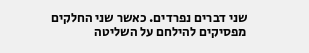שני דברים נפרדים. כאשר שני החלקים מפסיקים להילחם על השליטה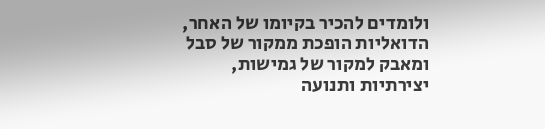ולומדים להכיר בקיומו של האחר, הדואליות הופכת ממקור של סבל ומאבק למקור של גמישות, יצירתיות ותנועה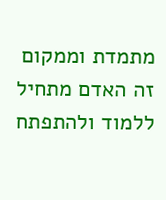מתמדת וממקום זה האדם מתחיל ללמוד ולהתפתח